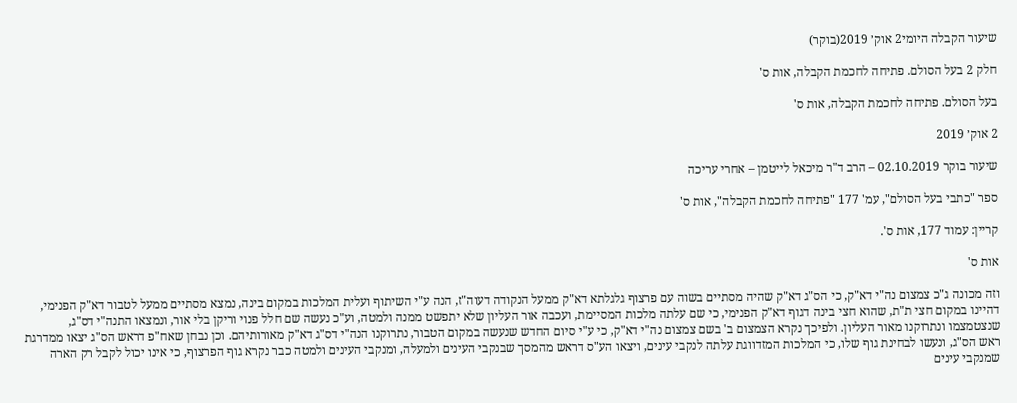שיעור הקבלה היומי2 אוק׳ 2019(בוקר)

חלק 2 בעל הסולם. פתיחה לחכמת הקבלה, אות ס'

בעל הסולם. פתיחה לחכמת הקבלה, אות ס'

2 אוק׳ 2019

שיעור בוקר 02.10.2019 – הרב ד"ר מיכאל לייטמן – אחרי עריכה

ספר "כתבי בעל הסולם", עמ' 177 "פתיחה לחכמת הקבלה", אות ס'

קריין: עמוד 177, אות ס'.

אות ס'

וזה מכונה ג"כ צמצום נה"י דא"ק, כי הס"ג דא"ק שהיה מסתיים בשוה עם פרצוף גלגלתא דא"ק ממעל הנקודה דעוה"ז, הנה ע"י השיתוף ועלית המלכות במקום בינה, נמצא מסתיים ממעל לטבור דא"ק הפנימי, דהיינו במקום חצי ת"ת, שהוא חצי בינה דגוף דא"ק הפנימי, כי שם עלתה מלכות המסיימת, ועכבה אור העליון שלא יתפשט ממנה ולמטה, וע"כ נעשה שם חלל פנוי וריקן בלי אור, ונמצאו התנה"י דס"ג, שנצטמצמו ונתרוקנו מאור העליון. ולפיכך נקרא הצמצום ב' בשם צמצום נה"י דא"ק, כי ע"י סיום החדש שנעשה במקום הטבור, נתרוקנו הנה"י דס"ג דא"ק מאורותיהם. וכן נבחן שאח"פ דראש הס"ג יצאו ממדרגת ראש הס"ג, ונעשו לבחינת גוף שלו, כי המלכות המזדווגת עלתה לנקבי עינים, ויצאו הע"ס דראש מהמסך שבנקבי העינים ולמעלה, ומנקבי העינים ולמטה כבר נקרא גוף הפרצוף, כי אינו יכול לקבל רק הארה שמנקבי עינים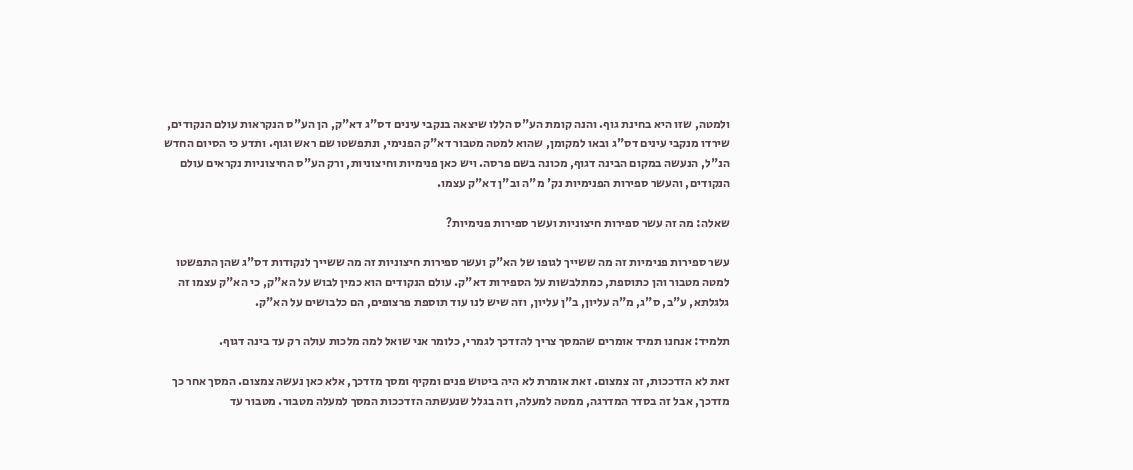ולמטה, שזו היא בחינת גוף. והנה קומת הע"ס הללו שיצאה בנקבי עינים דס"ג דא"ק, הן הע"ס הנקראות עולם הנקודים, שירדו מנקבי עינים דס"ג ובאו למקומן, שהוא למטה מטבור דא"ק הפנימי, ונתפשטו שם ראש וגוף. ותדע כי הסיום החדש הנ"ל, הנעשה במקום הבינה דגוף, מכונה בשם פרסה. ויש כאן פנימיות וחיצוניות, ורק הע"ס החיצוניות נקראים עולם הנקודים, והעשר ספירות הפנימיות נק' מ"ה וב"ן דא"ק עצמו.

שאלה: מה זה עשר ספירות חיצוניות ועשר ספירות פנימיות?

עשר ספירות פנימיות זה מה ששייך לגופו של הא"ק ועשר ספירות חיצוניות זה מה ששייך לנקודות דס"ג שהן התפשטו למטה מטבור והן כתוספת, כמתלבשות על הספירות דא"ק. עולם הנקודים הוא כמין לבוש על הא"ק, כי הא"ק עצמו זה גלגלתא, ע"ב, ס"ג, מ"ה עליון, ב"ן עליון, וזה שיש לנו עוד תוספת פרצופים, הם כלבושים על הא"ק.

תלמיד: אנחנו תמיד אומרים שהמסך צריך להזדכך לגמרי, כלומר אני שואל למה מלכות עולה רק עד בינה דגוף.

זאת לא הזדככות, זה צמצום. זאת אומרת לא היה ביטוש פנים ומקיף ומסך מזדכך, אלא כאן נעשה צמצום. המסך אחר כך מזדכך, אבל זה בסדר המדרגה, ממטה למעלה, וזה בגלל שנעשתה הזדככות המסך למעלה מטבור. מטבור עד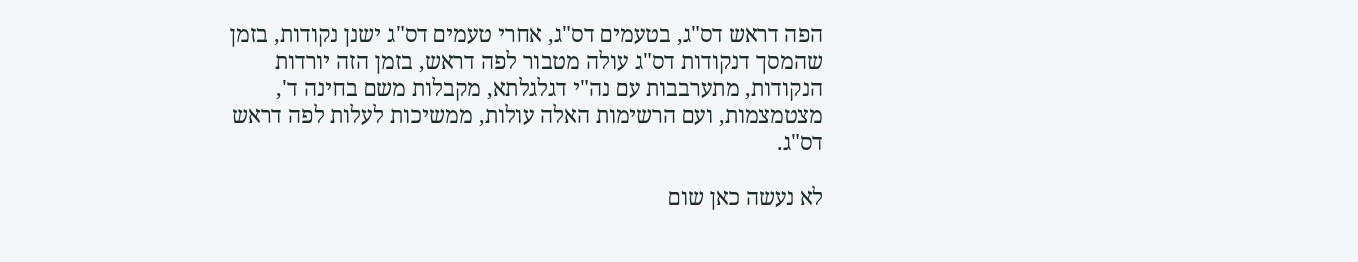הפה דראש דס"ג, בטעמים דס"ג, אחרי טעמים דס"ג ישנן נקודות, בזמן שהמסך דנקודות דס"ג עולה מטבור לפה דראש, בזמן הזה יורדות הנקודות, מתערבבות עם נה"י דגלגלתא, מקבלות משם בחינה ד', מצטמצמות, ועם הרשימות האלה עולות, ממשיכות לעלות לפה דראש דס"ג.

לא נעשה כאן שום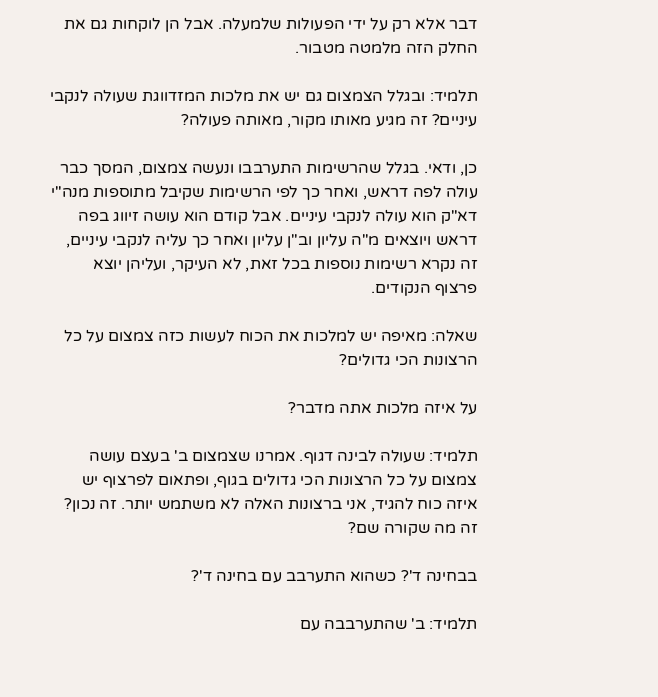דבר אלא רק על ידי הפעולות שלמעלה. אבל הן לוקחות גם את החלק הזה מלמטה מטבור.

תלמיד: ובגלל הצמצום גם יש את מלכות המזדווגת שעולה לנקבי עיניים? זה מגיע מאותו מקור, מאותה פעולה?

כן, ודאי. בגלל שהרשימות התערבבו ונעשה צמצום, המסך כבר עולה לפה דראש, ואחר כך לפי הרשימות שקיבל מתוספות מנה"י דא"ק הוא עולה לנקבי עיניים. אבל קודם הוא עושה זיווג בפה דראש ויוצאים מ"ה עליון וב"ן עליון ואחר כך עליה לנקבי עיניים, זה נקרא רשימות נוספות בכל זאת, לא העיקר, ועליהן יוצא פרצוף הנקודים.

שאלה: מאיפה יש למלכות את הכוח לעשות כזה צמצום על כל הרצונות הכי גדולים?

על איזה מלכות אתה מדבר?

תלמיד: שעולה לבינה דגוף. אמרנו שצמצום ב' בעצם עושה צמצום על כל הרצונות הכי גדולים בגוף, ופתאום לפרצוף יש איזה כוח להגיד, אני ברצונות האלה לא משתמש יותר. זה נכון? זה מה שקורה שם?

בבחינה ד'? כשהוא התערבב עם בחינה ד'?

תלמיד: ב' שהתערבבה עם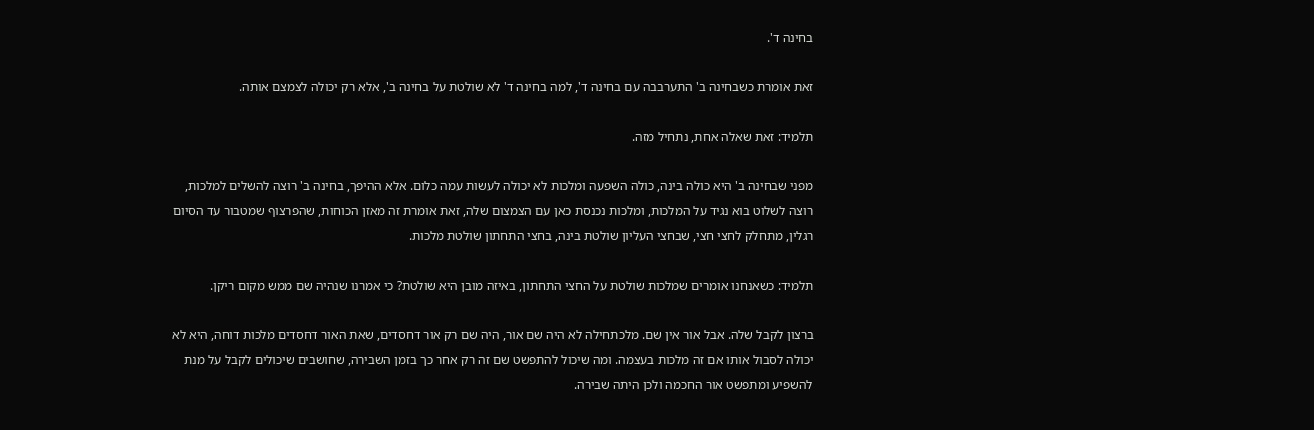בחינה ד'.

זאת אומרת כשבחינה ב' התערבבה עם בחינה ד', למה בחינה ד' לא שולטת על בחינה ב', אלא רק יכולה לצמצם אותה.

תלמיד: זאת שאלה אחת, נתחיל מזה.

מפני שבחינה ב' היא כולה בינה, כולה השפעה ומלכות לא יכולה לעשות עמה כלום. אלא ההיפך, בחינה ב' רוצה להשלים למלכות, רוצה לשלוט בוא נגיד על המלכות, ומלכות נכנסת כאן עם הצמצום שלה, זאת אומרת זה מאזן הכוחות, שהפרצוף שמטבור עד הסיום רגלין, מתחלק לחצי חצי, שבחצי העליון שולטת בינה, בחצי התחתון שולטת מלכות.

תלמיד: כשאנחנו אומרים שמלכות שולטת על החצי התחתון, באיזה מובן היא שולטת? כי אמרנו שנהיה שם ממש מקום ריקן.

ברצון לקבל שלה. אבל אור אין שם. מלכתחילה לא היה שם אור, היה שם רק אור דחסדים, שאת האור דחסדים מלכות דוחה, היא לא יכולה לסבול אותו אם זה מלכות בעצמה. ומה שיכול להתפשט שם זה רק אחר כך בזמן השבירה, שחושבים שיכולים לקבל על מנת להשפיע ומתפשט אור החכמה ולכן היתה שבירה.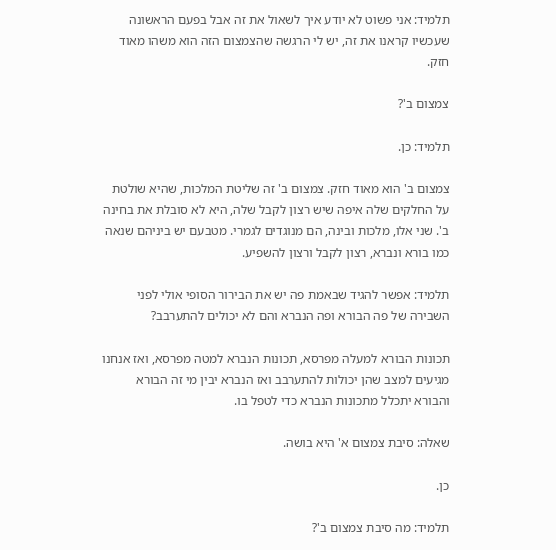תלמיד: אני פשוט לא יודע איך לשאול את זה אבל בפעם הראשונה שעכשיו קראנו את זה, יש לי הרגשה שהצמצום הזה הוא משהו מאוד חזק.

צמצום ב'?

תלמיד: כן.

צמצום ב' הוא מאוד חזק. צמצום ב' זה שליטת המלכות, שהיא שולטת על החלקים שלה איפה שיש רצון לקבל שלה, היא לא סובלת את בחינה ב'. שני אלו, מלכות ובינה, הם מנוגדים לגמרי. מטבעם יש ביניהם שנאה כמו בורא ונברא, רצון לקבל ורצון להשפיע.

תלמיד: אפשר להגיד שבאמת פה יש את הבירור הסופי אולי לפני השבירה של פה הבורא ופה הנברא והם לא יכולים להתערבב?

תכונות הבורא למעלה מפרסא, תכונות הנברא למטה מפרסא, ואז אנחנו מגיעים למצב שהן יכולות להתערבב ואז הנברא יבין מי זה הבורא והבורא יתכלל מתכונות הנברא כדי לטפל בו.

שאלה: סיבת צמצום א' היא בושה.

כן.

תלמיד: מה סיבת צמצום ב'?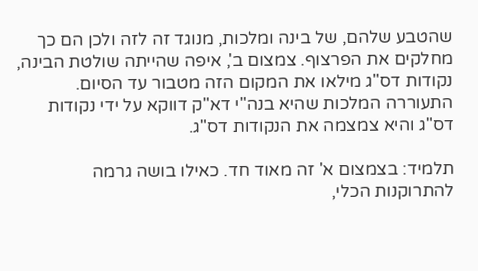שהטבע שלהם, של בינה ומלכות, מנוגד זה לזה ולכן הם כך מחלקים את הפרצוף. צמצום ב', איפה שהייתה שולטת הבינה, נקודות דס"ג מילאו את המקום הזה מטבור עד הסיום. התעוררה המלכות שהיא בנה"י דא"ק דווקא על ידי נקודות דס"ג והיא צמצמה את הנקודות דס"ג.

תלמיד: בצמצום א' זה מאוד חד. כאילו בושה גרמה להתרוקנות הכלי,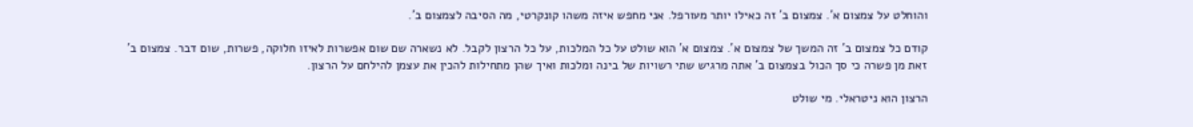והוחלט על צמצום א'. צמצום ב' זה כאילו יותר מעורפל. אני מחפש איזה משהו קונקרטי, מה הסיבה לצמצום ב'.

קודם כל צמצום ב' זה המשך של צמצום א'. צמצום א' הוא שולט על כל המלכות, על כל הרצון לקבל. לא נשארה שם שום אפשרות לאיזו חלוקה, פשרות, שום דבר. צמצום ב' זאת מן פשרה כי סך הכול בצמצום ב' אתה מרגיש שתי רשויות של בינה ומלכות ואיך שהן מתחילות להכין את עצמן להילחם על הרצון.

הרצון הוא ניטראלי. מי שולט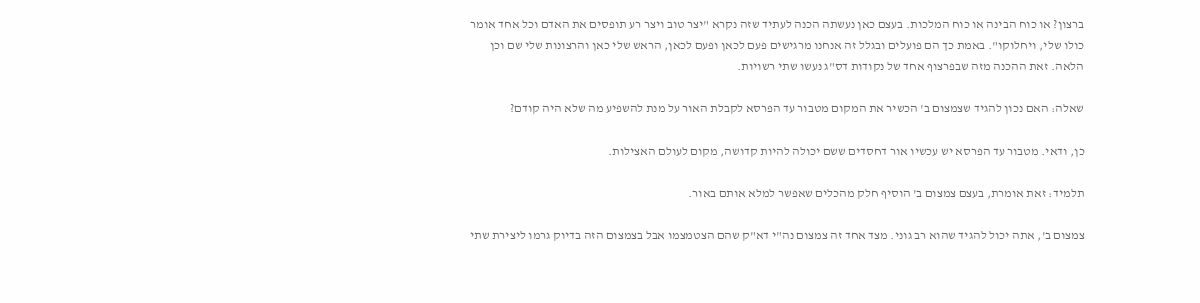ברצון? או כוח הבינה או כוח המלכות. בעצם כאן נעשתה הכנה לעתיד שזה נקרא "יצר טוב ויצר רע תופסים את האדם וכל אחד אומר כולו שלי, ויחלוקו". באמת כך הם פועלים ובגלל זה אנחנו מרגישים פעם לכאן ופעם לכאן, הראש שלי כאן והרצונות שלי שם וכן הלאה. זאת ההכנה מזה שבפרצוף אחד של נקודות דס"ג נעשו שתי רשויות.

שאלה: האם נכון להגיד שצמצום ב' הכשיר את המקום מטבור עד הפרסא לקבלת האור על מנת להשפיע מה שלא היה קודם?

כן, ודאי. מטבור עד הפרסא יש עכשיו אור דחסדים ששם יכולה להיות קדושה, מקום לעולם האצילות.

תלמיד: זאת אומרת, בעצם צמצום ב' הוסיף חלק מהכלים שאפשר למלא אותם באור.

צמצום ב', אתה יכול להגיד שהוא רב גוני. מצד אחד זה צמצום נה"י דא"ק שהם הצטמצמו אבל בצמצום הזה בדיוק גרמו ליצירת שתי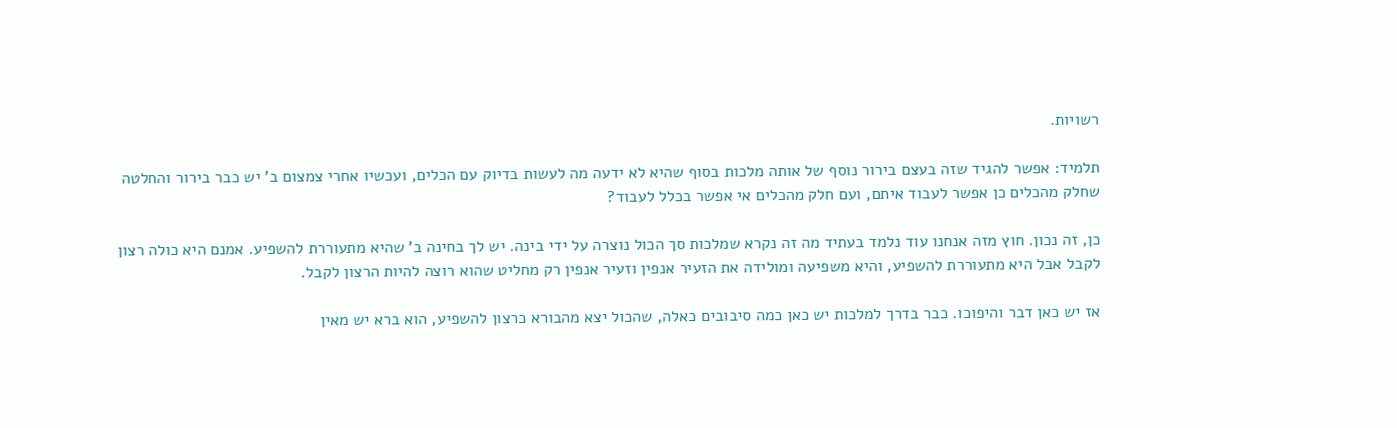רשויות.

תלמיד: אפשר להגיד שזה בעצם בירור נוסף של אותה מלכות בסוף שהיא לא ידעה מה לעשות בדיוק עם הכלים, ועכשיו אחרי צמצום ב' יש כבר בירור והחלטה שחלק מהכלים כן אפשר לעבוד איתם, ועם חלק מהכלים אי אפשר בכלל לעבוד?

כן, זה נכון. חוץ מזה אנחנו עוד נלמד בעתיד מה זה נקרא שמלכות סך הכול נוצרה על ידי בינה. יש לך בחינה ב' שהיא מתעוררת להשפיע. אמנם היא כולה רצון לקבל אבל היא מתעוררת להשפיע, והיא משפיעה ומולידה את הזעיר אנפין וזעיר אנפין רק מחליט שהוא רוצה להיות הרצון לקבל.

אז יש כאן דבר והיפוכו. כבר בדרך למלכות יש כאן כמה סיבובים כאלה, שהכול יצא מהבורא כרצון להשפיע, הוא ברא יש מאין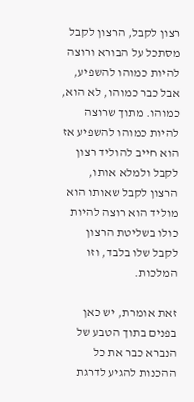רצון לקבל, הרצון לקבל מסתכל על הבורא ורוצה להיות כמוהו להשפיע, אבל כבר כמוהו, לא הוא, כמוהו. מתוך שרוצה להיות כמוהו להשפיע אז הוא חייב להוליד רצון לקבל ולמלא אותו, הרצון לקבל שאותו הוא מוליד הוא רוצה להיות כולו בשליטת הרצון לקבל שלו בלבד, וזו המלכות.

זאת אומרת, יש כאן בפנים בתוך הטבע של הנברא כבר את כל ההכנות להגיע לדרגת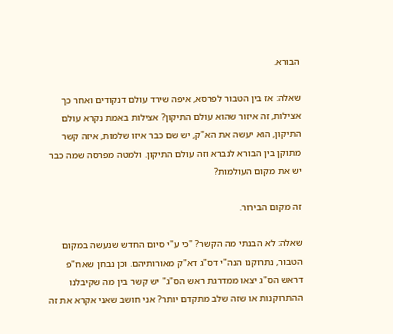הבורא.

שאלה: אז בין הטבור לפרסא, איפה שירד עולם דנקודים ואחר כך אצילות, זה איזור שהוא עולם התיקון? אצילות באמת נקרא עולם התיקון, הוא יעשה את הא"ק, יש שם כבר איזו שלמות, איזה קשר מתוקן בין הבורא לנברא וזה עולם התיקון. ולמטה מפרסה שמה כבר יש את מקום העולמות?

זה מקום הבירור.

שאלה: לא הבנתי מה הקשר? "כי ע"י סיום החדש שנעשה במקום הטבור, נתרוקנו הנה"י דס"ג דא"ק מאורותיהם. וכן נבחן שאח"פ דראש הס"ג יצאו ממדרגת ראש הס"ג" יש קשר בין מה שקיבלנו ההתרוקנות או שזה שלב מתקדם יותר? אני חושב שאני אקרא את זה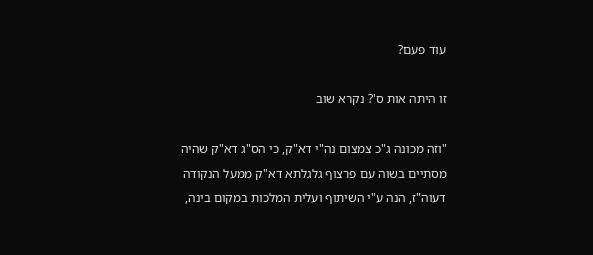עוד פעם?

זו היתה אות ס'? נקרא שוב

"וזה מכונה ג"כ צמצום נה"י דא"ק, כי הס"ג דא"ק שהיה מסתיים בשוה עם פרצוף גלגלתא דא"ק ממעל הנקודה דעוה"ז, הנה ע"י השיתוף ועלית המלכות במקום בינה,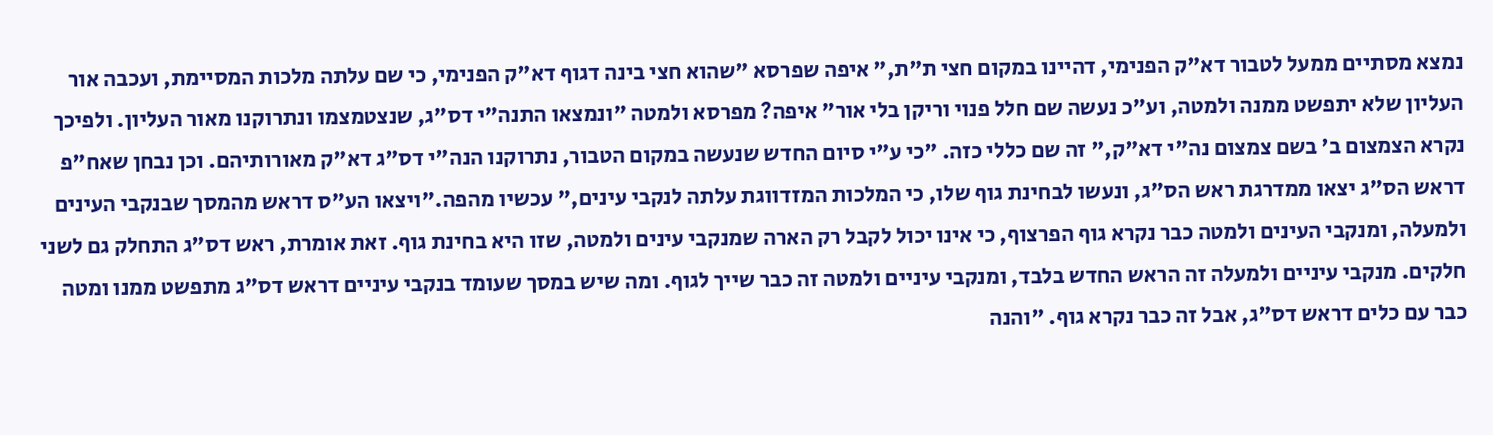נמצא מסתיים ממעל לטבור דא"ק הפנימי, דהיינו במקום חצי ת"ת," איפה שפרסא "שהוא חצי בינה דגוף דא"ק הפנימי, כי שם עלתה מלכות המסיימת, ועכבה אור העליון שלא יתפשט ממנה ולמטה, וע"כ נעשה שם חלל פנוי וריקן בלי אור" איפה? מפרסא ולמטה "ונמצאו התנה"י דס"ג, שנצטמצמו ונתרוקנו מאור העליון. ולפיכך נקרא הצמצום ב' בשם צמצום נה"י דא"ק," זה שם כללי כזה. "כי ע"י סיום החדש שנעשה במקום הטבור, נתרוקנו הנה"י דס"ג דא"ק מאורותיהם. וכן נבחן שאח"פ דראש הס"ג יצאו ממדרגת ראש הס"ג, ונעשו לבחינת גוף שלו, כי המלכות המזדווגת עלתה לנקבי עינים," עכשיו מהפה."ויצאו הע"ס דראש מהמסך שבנקבי העינים ולמעלה, ומנקבי העינים ולמטה כבר נקרא גוף הפרצוף, כי אינו יכול לקבל רק הארה שמנקבי עינים ולמטה, שזו היא בחינת גוף. זאת אומרת, ראש דס"ג התחלק גם לשני חלקים. מנקבי עיניים ולמעלה זה הראש החדש בלבד, ומנקבי עיניים ולמטה זה כבר שייך לגוף. ומה שיש במסך שעומד בנקבי עיניים דראש דס"ג מתפשט ממנו ומטה כבר עם כלים דראש דס"ג, אבל זה כבר נקרא גוף. "והנה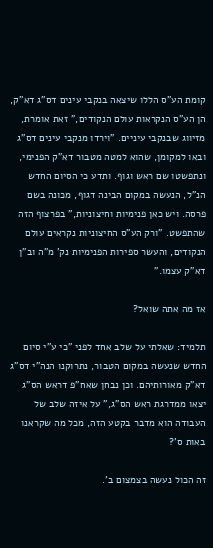קומת הע"ס הללו שיצאה בנקבי עינים דס"ג דא"ק, הן הע"ס הנקראות עולם הנקודים," זאת אומרת, מזיווג שבנקבי עיניים. "וירדו מנקבי עינים דס"ג ובאו למקומן, שהוא למטה מטבור דא"ק הפנימי, ונתפשטו שם ראש וגוף. ותדע כי הסיום החדש הנ"ל, הנעשה במקום הבינה דגוף, מכונה בשם פרסה. ויש כאן פנימיות וחיצוניות," בפרצוף הזה שהתפשט. "ורק הע"ס החיצוניות נקראים עולם הנקודים, והעשר ספירות הפנימיות נק' מ"ה וב"ן דא"ק עצמו."

אז מה אתה שואל?

תלמיד: שאלתי על שלב אחד לפני "כי ע"י סיום החדש שנעשה במקום הטבור, נתרוקנו הנה"י דס"ג דא"ק מאורותיהם. וכן נבחן שאח"פ דראש הס"ג יצאו ממדרגת ראש הס"ג," על איזה שלב של העבודה הוא מדבר בקטע הזה, מכל מה שקראנו באות ס'?

זה הכול נעשה בצמצום ב'.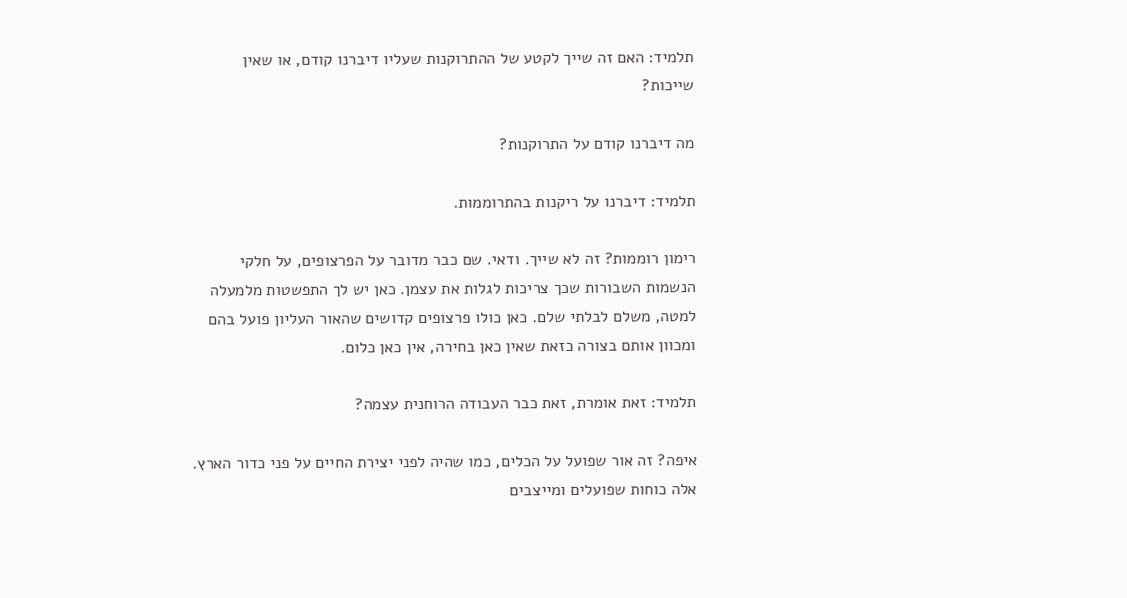תלמיד: האם זה שייך לקטע של ההתרוקנות שעליו דיברנו קודם, או שאין שייכות?

מה דיברנו קודם על התרוקנות?

תלמיד: דיברנו על ריקנות בהתרוממות.

רימון רוממות? זה לא שייך. ודאי. שם כבר מדובר על הפרצופים, על חלקי הנשמות השבורות שכך צריכות לגלות את עצמן. כאן יש לך התפשטות מלמעלה למטה, משלם לבלתי שלם. כאן כולו פרצופים קדושים שהאור העליון פועל בהם ומכוון אותם בצורה כזאת שאין כאן בחירה, אין כאן כלום.

תלמיד: זאת אומרת, זאת כבר העבודה הרוחנית עצמה?

איפה? זה אור שפועל על הכלים, כמו שהיה לפני יצירת החיים על פני כדור הארץ. אלה כוחות שפועלים ומייצבים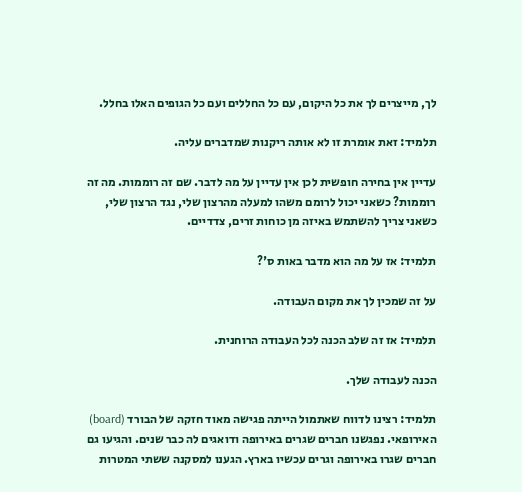לך, מייצרים לך את כל היקום, עם כל החללים ועם כל הגופים האלו בחלל.

תלמיד: זאת אומרת זו לא אותה ריקנות שמדברים עליה.

עדיין אין בחירה חופשית לכן אין עדיין על מה לדבר. שם זה רוממות. מה זה רוממות? כשאני יכול לרומם משהו למעלה מהרצון שלי, נגד הרצון שלי, כשאני צריך להשתמש באיזה מן כוחות זרים, צדדיים.

תלמיד: אז על מה הוא מדבר באות ס'?

על זה שמכין לך את מקום העבודה.

תלמיד: אז זה שלב הכנה לכל העבודה הרוחנית.

הכנה לעבודה שלך.

תלמיד: רצינו לדווח שאתמול הייתה פגישה מאוד חזקה של הבורד (board) האירופאי. נפגשנו חברים שגרים באירופה ודואגים לה כבר שנים. והגיעו גם חברים שגרו באירופה וגרים עכשיו בארץ. הגענו למסקנה ששתי המטרות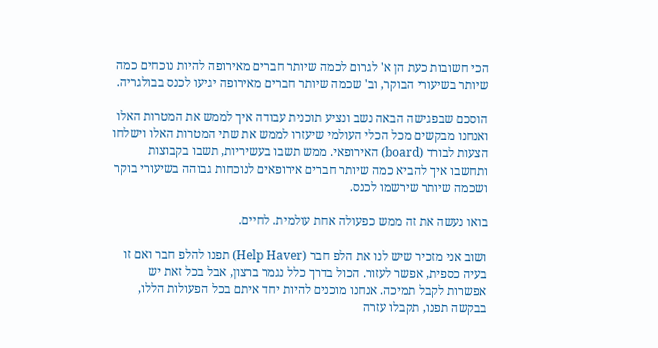הכי חשובות כעת הן א' לגרום לכמה שיותר חברים מאירופה להיות נוכחים כמה שיותר בשיעורי הבוקר, וב' שכמה שיותר חברים מאירופה יגיעו לכנס בבולגריה.

הוסכם שבפגישה הבאה נשב ונציע תוכנית עבודה איך לממש את המטרות האלו ואנחנו מבקשים מכל הכלי העולמי שיעזרו לממש את שתי המטרות האלו וישלחו הצעות לבורד (board) האירופאי. ממש תשבו בעשיריות, תשבו בקבוצות ותחשבו איך להביא כמה שיותר חברים אירופאים לנוכחות גבוהה בשיעורי בוקר ושכמה שיותר שירשמו לכנס.

בואו נעשה את זה ממש כפעולה אחת עולמית. לחיים.

ושוב אני מזכיר שיש לנו את הלפ חבר (Help Haver) תפנו להלפ חבר ואם זו בעיה כספית, אפשר לעזור. הכול בדרך כלל נגמר ברצון, אבל בכל זאת יש אפשרות לקבל תמיכה. אנחנו מוכנים להיות יחד איתם בכל הפעולות הללו, בבקשה תפנו, תקבלו עזרה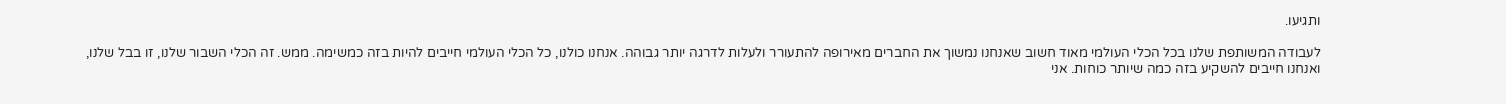ותגיעו.

לעבודה המשותפת שלנו בכל הכלי העולמי מאוד חשוב שאנחנו נמשוך את החברים מאירופה להתעורר ולעלות לדרגה יותר גבוהה. אנחנו כולנו, כל הכלי העולמי חייבים להיות בזה כמשימה. ממש. זה הכלי השבור שלנו, זו בבל שלנו, ואנחנו חייבים להשקיע בזה כמה שיותר כוחות. אני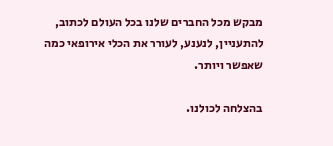מבקש מכל החברים שלנו בכל העולם לכתוב, להתעניין, לנענע, לעורר את הכלי אירופאי כמה שאפשר ויותר.

בהצלחה לכולנו.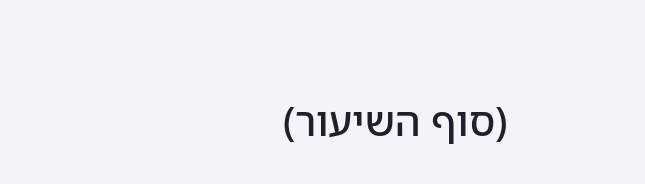(סוף השיעור)